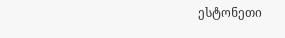ესტონეთი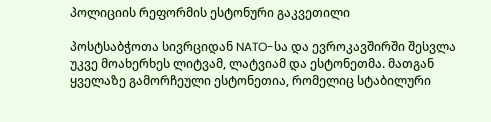პოლიციის რეფორმის ესტონური გაკვეთილი

პოსტსაბჭოთა სივრციდან NATO-სა და ევროკავშირში შესვლა უკვე მოახერხეს ლიტვამ, ლატვიამ და ესტონეთმა. მათგან ყველაზე გამორჩეული ესტონეთია, რომელიც სტაბილური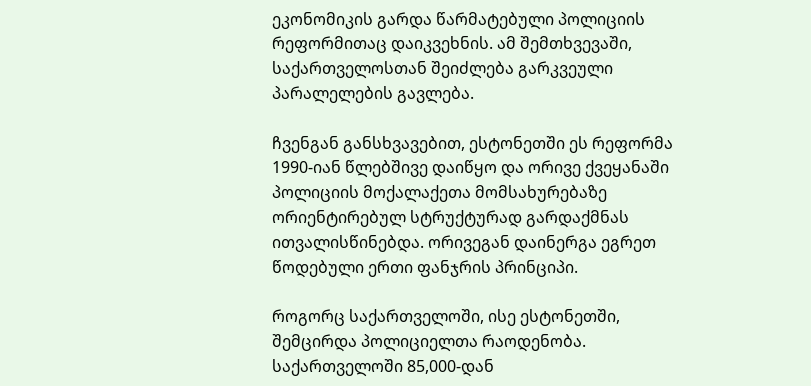ეკონომიკის გარდა წარმატებული პოლიციის რეფორმითაც დაიკვეხნის. ამ შემთხვევაში, საქართველოსთან შეიძლება გარკვეული პარალელების გავლება.

ჩვენგან განსხვავებით, ესტონეთში ეს რეფორმა 1990-იან წლებშივე დაიწყო და ორივე ქვეყანაში პოლიციის მოქალაქეთა მომსახურებაზე ორიენტირებულ სტრუქტურად გარდაქმნას ითვალისწინებდა. ორივეგან დაინერგა ეგრეთ წოდებული ერთი ფანჯრის პრინციპი.

როგორც საქართველოში, ისე ესტონეთში, შემცირდა პოლიციელთა რაოდენობა. საქართველოში 85,000-დან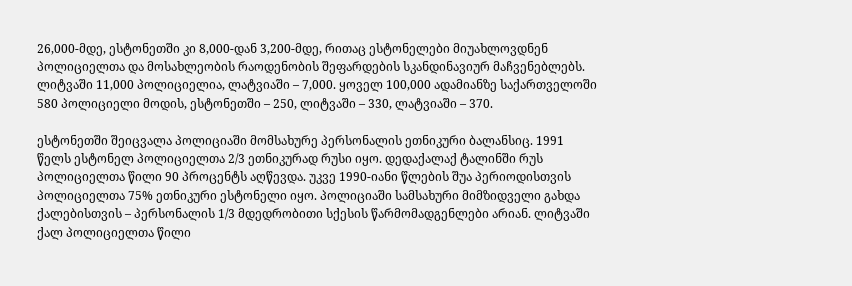26,000-მდე, ესტონეთში კი 8,000-დან 3,200-მდე, რითაც ესტონელები მიუახლოვდნენ პოლიციელთა და მოსახლეობის რაოდენობის შეფარდების სკანდინავიურ მაჩვენებლებს. ლიტვაში 11,000 პოლიციელია, ლატვიაში – 7,000. ყოველ 100,000 ადამიანზე საქართველოში 580 პოლიციელი მოდის, ესტონეთში – 250, ლიტვაში – 330, ლატვიაში – 370.

ესტონეთში შეიცვალა პოლიციაში მომსახურე პერსონალის ეთნიკური ბალანსიც. 1991 წელს ესტონელ პოლიციელთა 2/3 ეთნიკურად რუსი იყო. დედაქალაქ ტალინში რუს პოლიციელთა წილი 90 პროცენტს აღწევდა. უკვე 1990-იანი წლების შუა პერიოდისთვის პოლიციელთა 75% ეთნიკური ესტონელი იყო. პოლიციაში სამსახური მიმზიდველი გახდა ქალებისთვის – პერსონალის 1/3 მდედრობითი სქესის წარმომადგენლები არიან. ლიტვაში ქალ პოლიციელთა წილი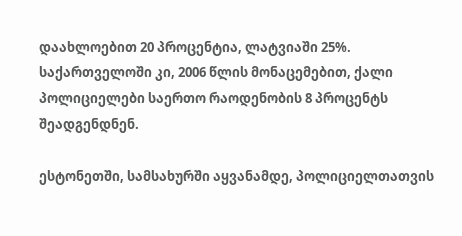დაახლოებით 20 პროცენტია, ლატვიაში 25%. საქართველოში კი, 2006 წლის მონაცემებით, ქალი პოლიციელები საერთო რაოდენობის 8 პროცენტს შეადგენდნენ.

ესტონეთში, სამსახურში აყვანამდე, პოლიციელთათვის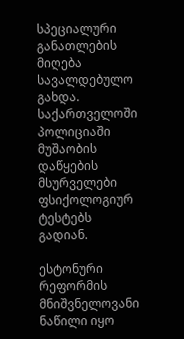სპეციალური განათლების მიღება სავალდებულო გახდა. საქართველოში პოლიციაში მუშაობის დაწყების მსურველები ფსიქოლოგიურ ტესტებს გადიან.

ესტონური რეფორმის მნიშვნელოვანი ნაწილი იყო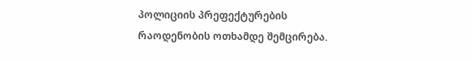პოლიციის პრეფექტურების რაოდენობის ოთხამდე შემცირება.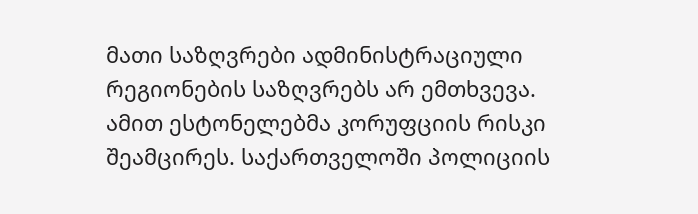მათი საზღვრები ადმინისტრაციული რეგიონების საზღვრებს არ ემთხვევა. ამით ესტონელებმა კორუფციის რისკი შეამცირეს. საქართველოში პოლიციის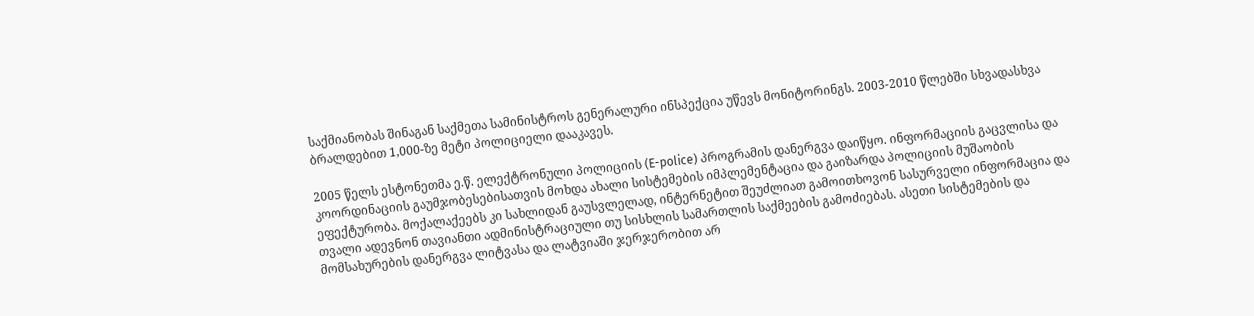საქმიანობას შინაგან საქმეთა სამინისტროს გენერალური ინსპექცია უწევს მონიტორინგს. 2003-2010 წლებში სხვადასხვა ბრალდებით 1,000-ზე მეტი პოლიციელი დააკავეს.

2005 წელს ესტონეთმა ე.წ. ელექტრონული პოლიციის (E-police) პროგრამის დანერგვა დაიწყო. ინფორმაციის გაცვლისა და კოორდინაციის გაუმჯობესებისათვის მოხდა ახალი სისტემების იმპლემენტაცია და გაიზარდა პოლიციის მუშაობის ეფექტურობა. მოქალაქეებს კი სახლიდან გაუსვლელად, ინტერნეტით შეუძლიათ გამოითხოვონ სასურველი ინფორმაცია და თვალი ადევნონ თავიანთი ადმინისტრაციული თუ სისხლის სამართლის საქმეების გამოძიებას. ასეთი სისტემების და მომსახურების დანერგვა ლიტვასა და ლატვიაში ჯერჯერობით არ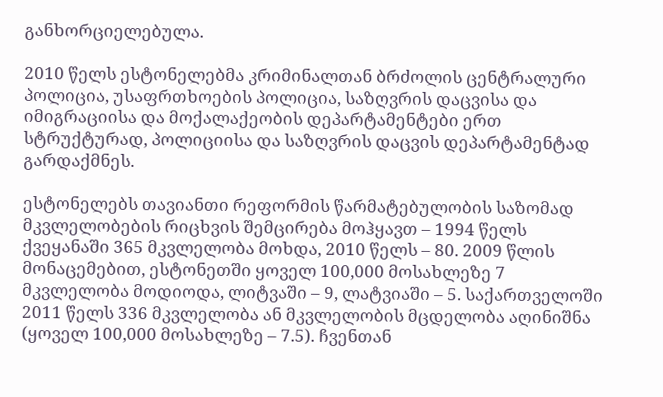განხორციელებულა.

2010 წელს ესტონელებმა კრიმინალთან ბრძოლის ცენტრალური პოლიცია, უსაფრთხოების პოლიცია, საზღვრის დაცვისა და იმიგრაციისა და მოქალაქეობის დეპარტამენტები ერთ სტრუქტურად, პოლიციისა და საზღვრის დაცვის დეპარტამენტად გარდაქმნეს.

ესტონელებს თავიანთი რეფორმის წარმატებულობის საზომად მკვლელობების რიცხვის შემცირება მოჰყავთ – 1994 წელს ქვეყანაში 365 მკვლელობა მოხდა, 2010 წელს – 80. 2009 წლის მონაცემებით, ესტონეთში ყოველ 100,000 მოსახლეზე 7 მკვლელობა მოდიოდა, ლიტვაში – 9, ლატვიაში – 5. საქართველოში 2011 წელს 336 მკვლელობა ან მკვლელობის მცდელობა აღინიშნა (ყოველ 100,000 მოსახლეზე – 7.5). ჩვენთან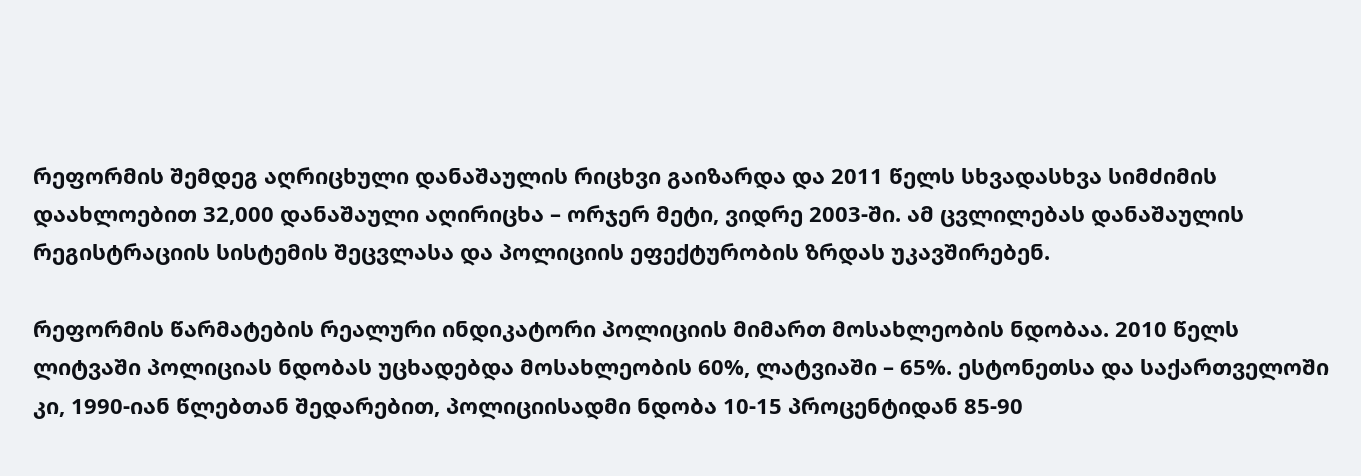რეფორმის შემდეგ აღრიცხული დანაშაულის რიცხვი გაიზარდა და 2011 წელს სხვადასხვა სიმძიმის დაახლოებით 32,000 დანაშაული აღირიცხა – ორჯერ მეტი, ვიდრე 2003-ში. ამ ცვლილებას დანაშაულის რეგისტრაციის სისტემის შეცვლასა და პოლიციის ეფექტურობის ზრდას უკავშირებენ.

რეფორმის წარმატების რეალური ინდიკატორი პოლიციის მიმართ მოსახლეობის ნდობაა. 2010 წელს ლიტვაში პოლიციას ნდობას უცხადებდა მოსახლეობის 60%, ლატვიაში – 65%. ესტონეთსა და საქართველოში კი, 1990-იან წლებთან შედარებით, პოლიციისადმი ნდობა 10-15 პროცენტიდან 85-90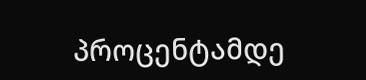პროცენტამდე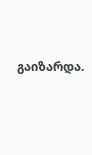გაიზარდა.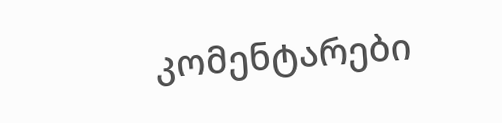კომენტარები